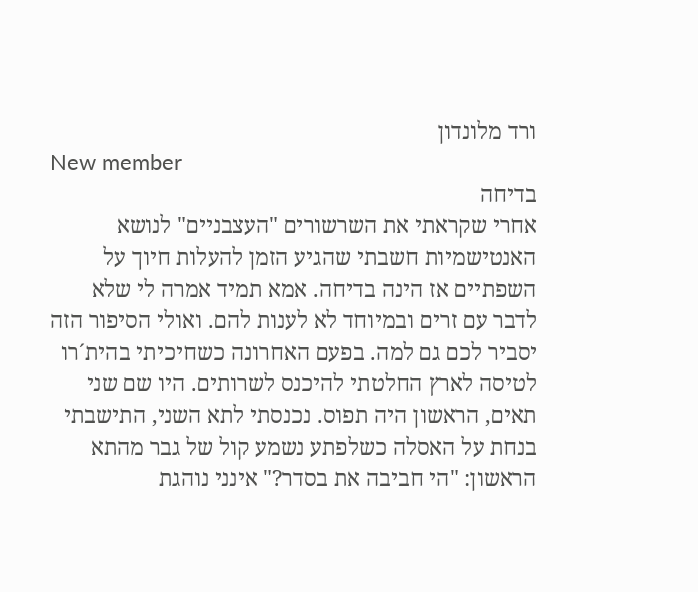ורד מלונדון
New member
בדיחה
אחרי שקראתי את השרשורים "העצבניים" לנושא האנטישמיות חשבתי שהגיע הזמן להעלות חיוך על השפתיים אז הינה בדיחה. אמא תמיד אמרה לי שלא לדבר עם זרים ובמיוחד לא לענות להם. ואולי הסיפור הזה יסביר לכם גם למה. בפעם האחרונה כשחיכיתי בהית´רו לטיסה לארץ החלטתי להיכנס לשרותים. היו שם שני תאים, הראשון היה תפוס. נכנסתי לתא השני, התישבתי בנחת על האסלה כשלפתע נשמע קול של גבר מהתא הראשון: "הי חביבה את בסדר?" אינני נוהגת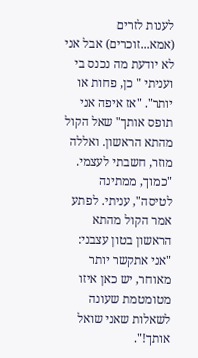לענות לזרים (אמא...זוכרים) אבל אני לא יודעת מה נכנס בי ועניתי " כן, פחות או יותר". "אז איפה אני תופס אותך" שאל הקול מהתא הראשון. ואללה מוזר, חשבתי לעצמי. "כמוך, ממתינה לטיסה", עניתי. לפתע אמר הקול מהתא הראשון בטון עצבני: "אני אתקשר יותר מאוחר, יש כאן איזו מטומטמת שעונה לשאלות שאני שואל אותך!".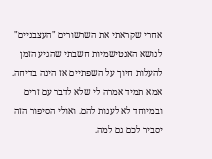אחרי שקראתי את השרשורים "העצבניים" לנושא האנטישמיות חשבתי שהגיע הזמן להעלות חיוך על השפתיים אז הינה בדיחה. אמא תמיד אמרה לי שלא לדבר עם זרים ובמיוחד לא לענות להם. ואולי הסיפור הזה יסביר לכם גם למה.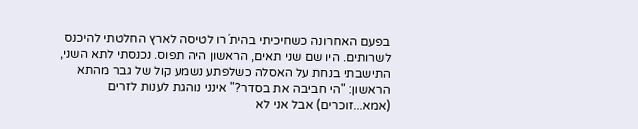בפעם האחרונה כשחיכיתי בהית´רו לטיסה לארץ החלטתי להיכנס לשרותים. היו שם שני תאים, הראשון היה תפוס. נכנסתי לתא השני, התישבתי בנחת על האסלה כשלפתע נשמע קול של גבר מהתא הראשון: "הי חביבה את בסדר?" אינני נוהגת לענות לזרים (אמא...זוכרים) אבל אני לא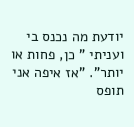יודעת מה נכנס בי ועניתי " כן, פחות או יותר". "אז איפה אני תופס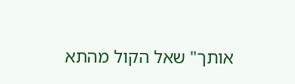אותך" שאל הקול מהתא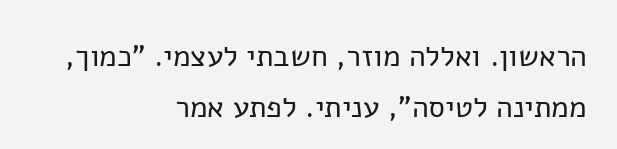הראשון. ואללה מוזר, חשבתי לעצמי. "כמוך, ממתינה לטיסה", עניתי. לפתע אמר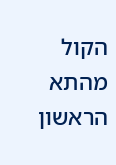הקול מהתא הראשון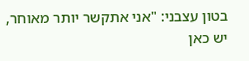בטון עצבני: "אני אתקשר יותר מאוחר, יש כאן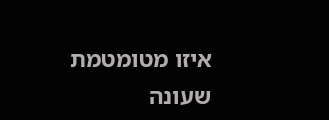איזו מטומטמת שעונה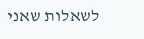לשאלות שאני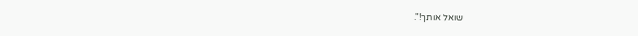שואל אותך!".